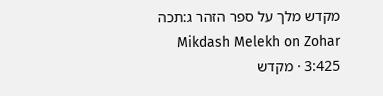מקדש מלך על ספר הזהר ג:תכה
Mikdash Melekh on Zohar 3:425 · מקדש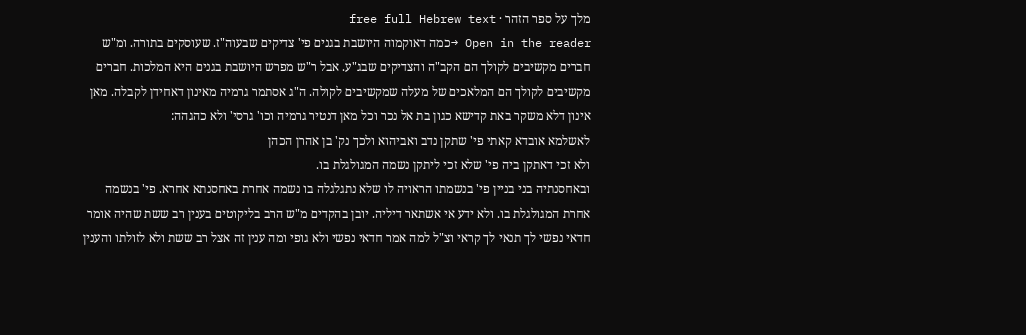מלך על ספר הזהר · free full Hebrew text
Open in the reader →כמה דאוקמוה היושבת בגנים פי' צדיקים שבעוה"ז. שעוסקים בתורה. ומ"ש חברים מקשיבים לקולך הם הקב"ה והצדיקים שבג"ע. אבל ר"ש מפרש היושבת בגנים היא המלכות. חברים מקשיבים לקולך הם המלאכים של מעלה שמקשיבים לקולה. ה"ג אסתמר גרמיה מאינון דאחידן לקבלה. מאן אינון דלא משקר באת קדישא כגון בת אל נכר וכל מאן דנטיר גרמיה וכו' גרסי' ולא כהגהה:
לאשלמא אובדא קאתי פי' שתקן נדב ואביהוא ולכך נק' בן אהרן הכהן
ולא זכי דאתקן ביה פי' שלא זכי ליתקן נשמה המגולגלת בו.
ובאחסנתיה בני בניין פי' בנשמתו הראויה לו שלא נתגלגלה בו נשמה אחרת באחסנתא אחרא. פי' בנשמה אחרת המגולגלת בו. ולא ידע אי אשתאר דיליה. יובן בהקדים מ"ש הרב בליקוטים בענין רב ששת שהיה אומר חדאי נפשי לך תנאי לך קראי וצ"ל למה אמר חדאי נפשי ולא גופי ומה ענין זה אצל רב ששת ולא לזולתו והענין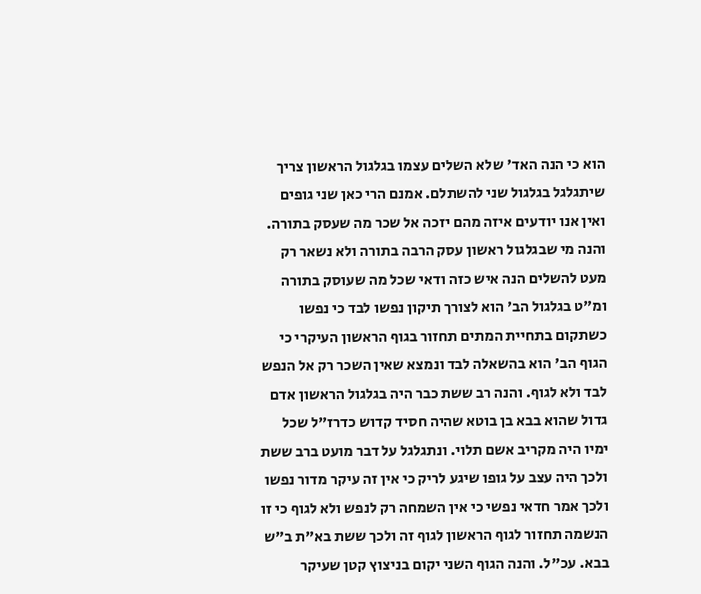הוא כי הנה האד' שלא השלים עצמו בגלגול הראשון צריך שיתגלגל בגלגול שני להשתלם. אמנם הרי כאן שני גופים ואין אנו יודעים איזה מהם יזכה אל שכר מה שעסק בתורה. והנה מי שבגלגול ראשון עסק הרבה בתורה ולא נשאר רק מעט להשלים הנה איש כזה ודאי שכל מה שעוסק בתורה ומ"ט בגלגול הב' הוא לצורך תיקון נפשו לבד כי נפשו כשתקום בתחיית המתים תחזור בגוף הראשון העיקרי כי הגוף הב' הוא בהשאלה לבד ונמצא שאין השכר רק אל הנפש לבד ולא לגוף. והנה רב ששת כבר היה בגלגול הראשון אדם גדול שהוא בבא בן בוטא שהיה חסיד קדוש כדרז"ל שכל ימיו היה מקריב אשם תלוי. ונתגלגל על דבר מועט ברב ששת ולכך היה עצב על גופו שיגע לריק כי אין זה עיקר מדור נפשו ולכך אמר חדאי נפשי כי אין השמחה רק לנפש ולא לגוף כי זו הנשמה תחזור לגוף הראשון לגוף זה ולכך ששת בא"ת ב"ש בבא. עכ"ל. והנה הגוף השני יקום בניצוץ קטן שעיקר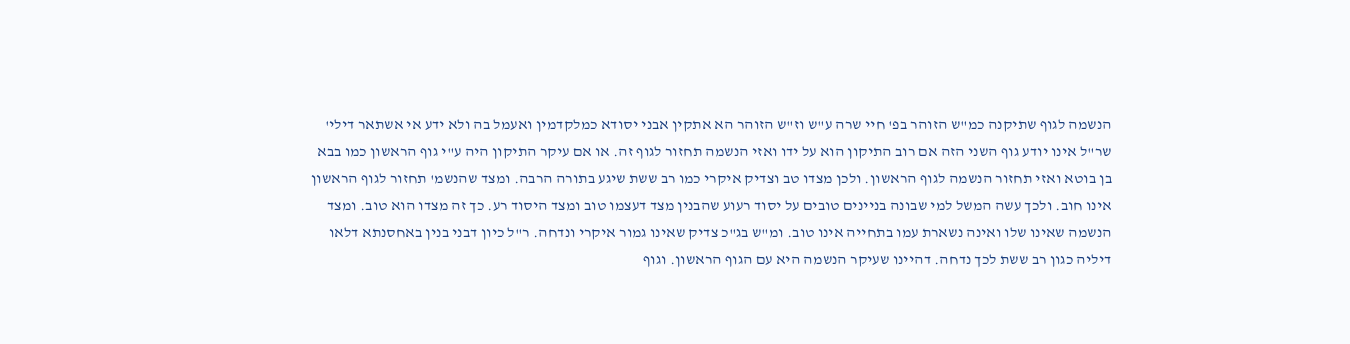הנשמה לגוף שתיקנה כמ"ש הזוהר בפ' חיי שרה ע"ש וז"ש הזוהר הא אתקין אבני יסודא כמלקדמין ואעמל בה ולא ידע אי אשתאר דילי' שר"ל אינו יודע גוף השני הזה אם רוב התיקון הוא על ידו ואזי הנשמה תחזור לגוף זה. או אם עיקר התיקון היה ע"י גוף הראשון כמו בבא בן בוטא ואזי תחזור הנשמה לגוף הראשון. ולכן מצדו טב וצדיק איקרי כמו רב ששת שיגע בתורה הרבה. ומצד שהנשמ' תחזור לגוף הראשון אינו חוב. ולכך עשה המשל למי שבונה בניינים טובים על יסוד רעוע שהבנין מצד דעצמו טוב ומצד היסוד רע. כך זה מצדו הוא טוב. ומצד הנשמה שאינו שלו ואינה נשארת עמו בתחייה אינו טוב. ומ"ש בג"כ צדיק שאינו גמור איקרי ונדחה. ר"ל כיון דבני בנין באחסנתא דלאו דיליה כגון רב ששת לכך נדחה. דהיינו שעיקר הנשמה היא עם הגוף הראשון. וגוף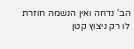הב' נדחה ואין הנשמה חוזרת לו רק ניצוץ קטן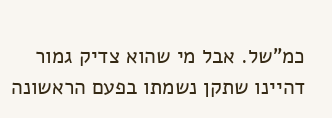כמ"של. אבל מי שהוא צדיק גמור דהיינו שתקן נשמתו בפעם הראשונה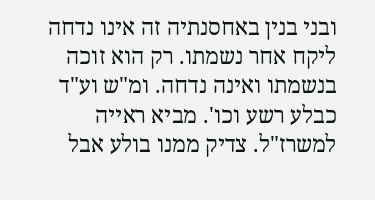ובני בנין באחסנתיה זה אינו נדחה ליקח אחר נשמתו. רק הוא זוכה בנשמתו ואינה נדחה. ומ"ש וע"ד כבלע רשע וכו'. מביא ראייה למשרז"ל. צדיק ממנו בולע אבל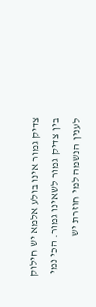צדיק גמור אינו בולע אלמא יש חילוק בין צדיק גמור לשאינו גמור. הכי נמי לענין הנשמה למי חוזרת יש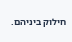חילוק ביניהם.